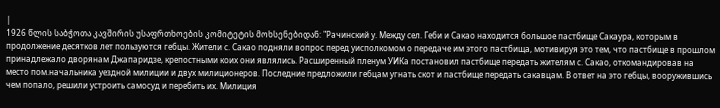|
1926 წლის საბჭოთა კავშირის უსაფრთხოების კომიტეტის მოხსენებიდან: "Рачинский у. Между сел. Геби и Сакао находится большое пастбище Сакаура, которым в продолжение десятков лет пользуются гебцы. Жители с. Сакао подняли вопрос перед уисполкомом о передаче им этого пастбища, мотивируя это тем, что пастбище в прошлом принадлежало дворянам Джапаридзе, крепостными коих они являлись. Расширенный пленум УИКа постановил пастбище передать жителям с. Сакао, откомандировав на место пом.начальника уездной милиции и двух милиционеров. Последние предложили гебцам угнать скот и пастбище передать сакавцам. В ответ на это гебцы, вооружившись чем попало, решили устроить самосуд и перебить их. Милиция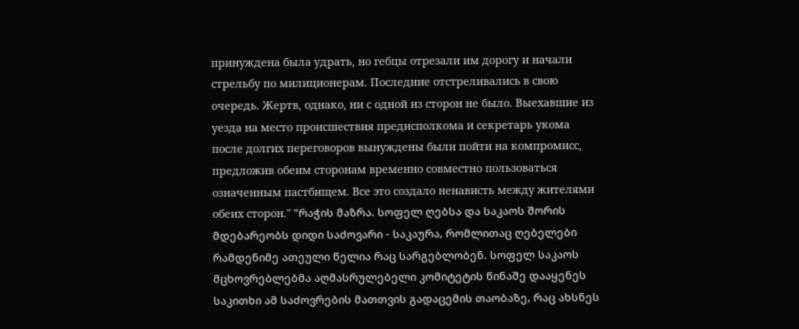принуждена была удрать, но гебцы отрезали им дорогу и начали стрельбу по милиционерам. Последние отстреливались в свою очередь. Жертв, однако, ни с одной из сторон не было. Выехавшие из уезда на место происшествия предисполкома и секретарь укома после долгих переговоров вынуждены были пойти на компромисс, предложив обеим сторонам временно совместно пользоваться означенным пастбищем. Все это создало ненависть между жителями обеих сторон." "რაჭის მაზრა. სოფელ ღებსა და საკაოს შორის მდებარეობს დიდი საძოვარი - საკაურა, რომლითაც ღებელები რამდენიმე ათეული წელია რაც სარგებლობენ. სოფელ საკაოს მცხოვრებლებმა აღმასრულებელი კომიტეტის წინაშე დააყენეს საკითხი ამ საძოვრების მათთვის გადაცემის თაობაზე, რაც ახსნეს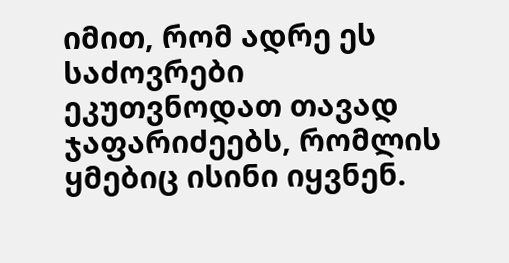იმით, რომ ადრე ეს საძოვრები ეკუთვნოდათ თავად ჯაფარიძეებს, რომლის ყმებიც ისინი იყვნენ.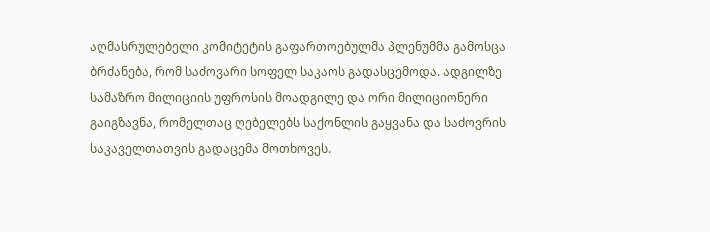აღმასრულებელი კომიტეტის გაფართოებულმა პლენუმმა გამოსცა ბრძანება, რომ საძოვარი სოფელ საკაოს გადასცემოდა. ადგილზე სამაზრო მილიციის უფროსის მოადგილე და ორი მილიციონერი გაიგზავნა, რომელთაც ღებელებს საქონლის გაყვანა და საძოვრის საკაველთათვის გადაცემა მოთხოვეს.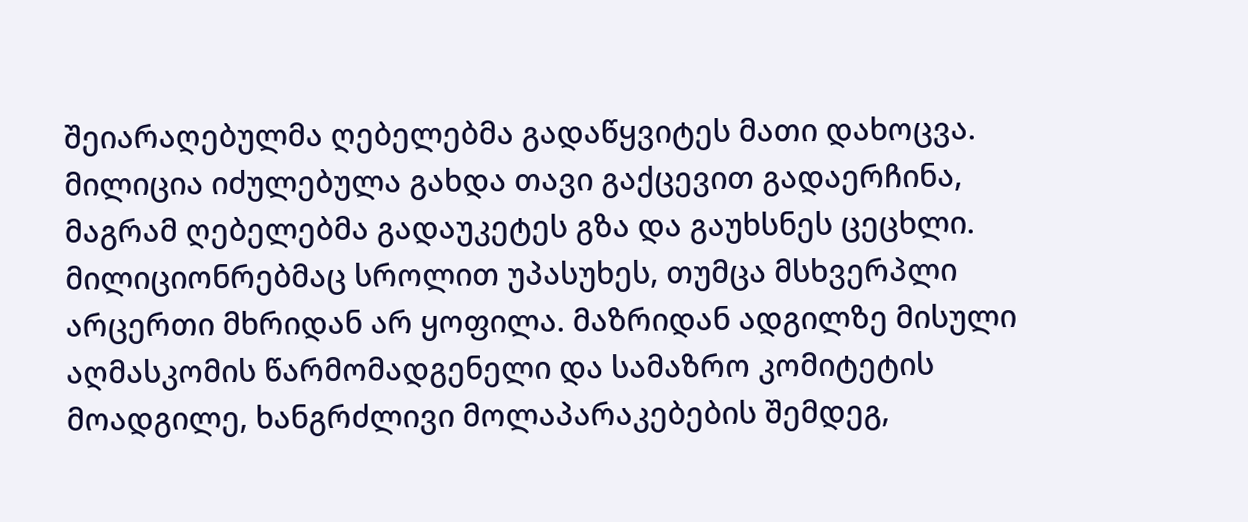შეიარაღებულმა ღებელებმა გადაწყვიტეს მათი დახოცვა. მილიცია იძულებულა გახდა თავი გაქცევით გადაერჩინა, მაგრამ ღებელებმა გადაუკეტეს გზა და გაუხსნეს ცეცხლი. მილიციონრებმაც სროლით უპასუხეს, თუმცა მსხვერპლი არცერთი მხრიდან არ ყოფილა. მაზრიდან ადგილზე მისული აღმასკომის წარმომადგენელი და სამაზრო კომიტეტის მოადგილე, ხანგრძლივი მოლაპარაკებების შემდეგ,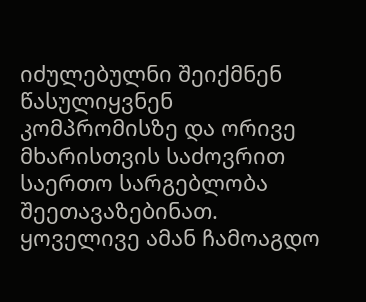იძულებულნი შეიქმნენ წასულიყვნენ კომპრომისზე და ორივე მხარისთვის საძოვრით საერთო სარგებლობა შეეთავაზებინათ. ყოველივე ამან ჩამოაგდო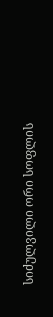სიძულვილი ორი სოფლის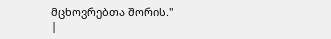მცხოვრებთა შორის."
|